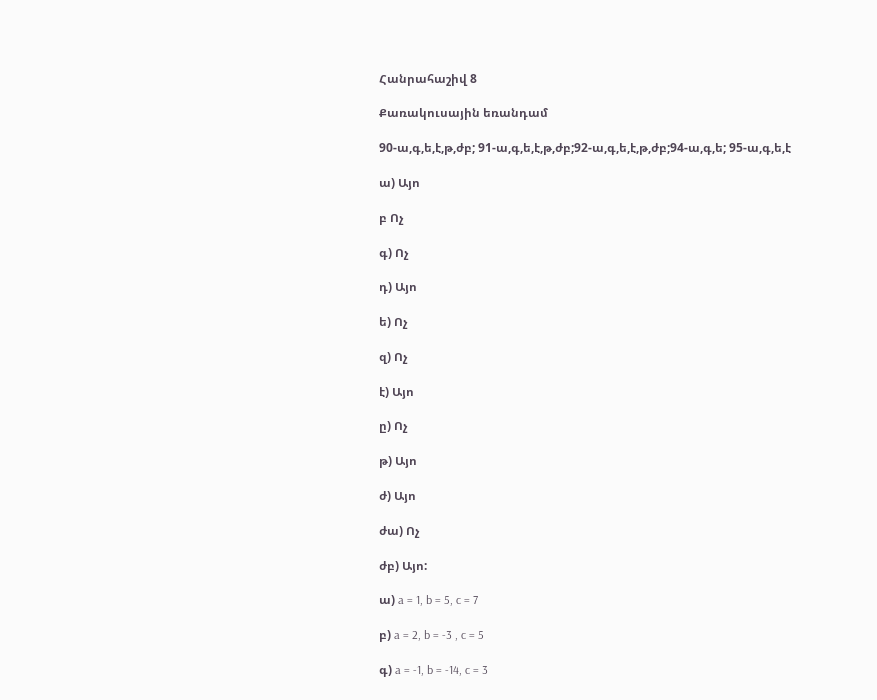Հանրահաշիվ 8

Քառակուսային եռանդամ

90-ա,գ,ե,է,թ,ժբ; 91-ա,գ,ե,է,թ,ժբ;92-ա,գ,ե,է,թ,ժբ;94-ա,գ,ե; 95-ա,գ,ե,է

ա) Այո

բ Ոչ

գ) Ոչ

դ) Այո

ե) Ոչ

զ) Ոչ

է) Այո

ը) Ոչ

թ) Այո

ժ) Այո

ժա) Ոչ

ժբ) Այո:

ա) a = 1, b = 5, c = 7

բ) a = 2, b = -3 , c = 5

գ) a = -1, b = -14, c = 3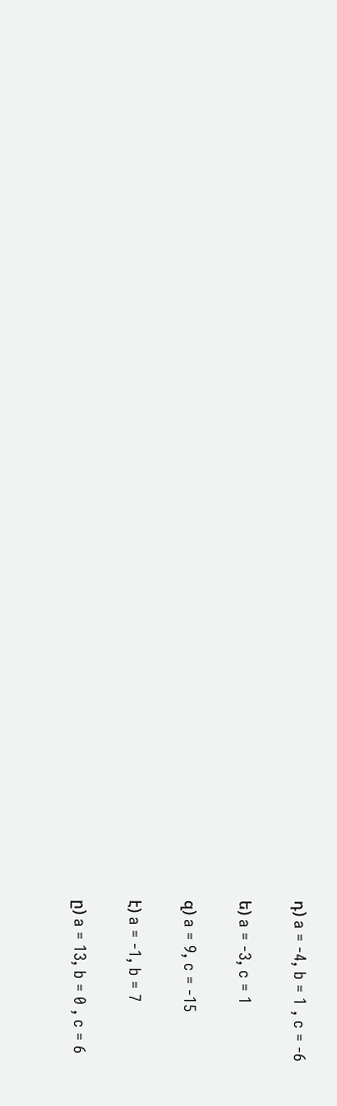դ) a = -4, b = 1 , c = -6

ե) a = -3, c = 1

զ) a = 9, c = -15

է) a = -1, b = 7

ը) a = 13, b = 0 , c = 6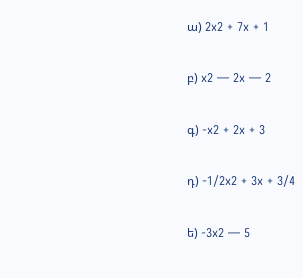ա) 2x2 + 7x + 1

բ) x2 — 2x — 2

գ) -x2 + 2x + 3

դ) -1/2x2 + 3x + 3/4

ե) -3x2 — 5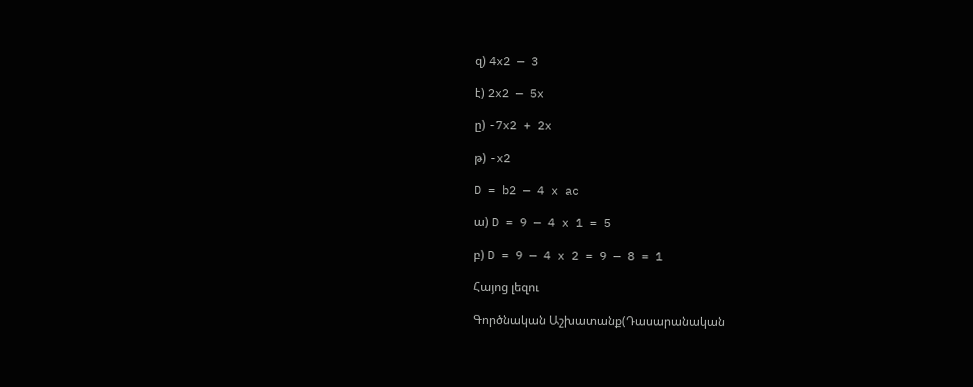զ) 4x2 — 3

է) 2x2 — 5x

ը) -7x2 + 2x

թ) -x2

D = b2 — 4 x ac

ա) D = 9 — 4 x 1 = 5

բ) D = 9 — 4 x 2 = 9 — 8 = 1

Հայոց լեզու

Գործնական Աշխատանք(Դասարանական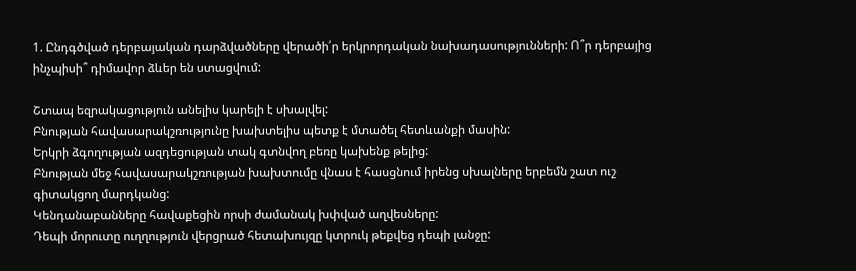1. Ընդգծված դերբայական դարձվածները վերածի՛ր երկրորդական նախադասությունների: Ո՞ր դերբայից ինչպիսի՞ դիմավոր ձևեր են ստացվում:

Շտապ եզրակացություն անելիս կարելի է սխալվել:
Բնության հավասարակշռությունը խախտելիս պետք է մտածել հետևանքի մասին:
Երկրի ձգողության ազդեցության տակ գտնվող բեռը կախենք թելից:
Բնության մեջ հավասարակշռության խախտումը վնաս է հասցնում իրենց սխալները երբեմն շատ ուշ գիտակցող մարդկանց:
Կենդանաբանները հավաքեցին որսի ժամանակ խփված աղվեսները:
Դեպի մորուտը ուղղություն վերցրած հետախույզը կտրուկ թեքվեց դեպի լանջը: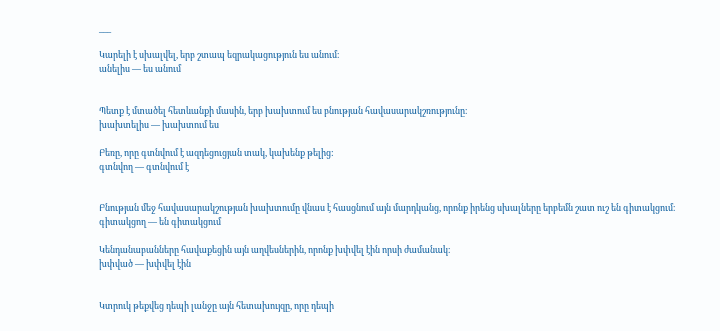___

Կարելի է սխալվել, երբ շտապ եզրակացություն ես անում։
անելիս — ես անում


Պետք է մտածել հետևանքի մասին, երբ խախտում ես բնության հավասարակշռությունը։
խախտելիս — խախտում ես

Բեռը, որը գտնվում է ազդեցուցյան տակ, կախենք թելից:
գտնվող — գտնվում է


Բնության մեջ հավասարակշության խախտումը վնաս է հասցնում այն մարդկանց, որոնք իրենց սխալները երբեմն շատ ուշ են գիտակցում։
գիտակցող — են գիտակցում

Կենդանաբանները հավաքեցին այն աղվեսներին, որոնք խփվել էին որսի ժամանակ։
խփված — խփվել էին


Կտրուկ թեքվեց դեպի լանջը այն հետախույզը, որը դեպի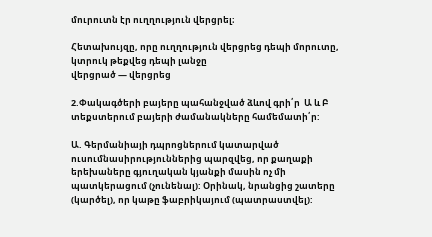մուրուտն էր ուղղություն վերցրել։

Հետախույզը, որը ուղղություն վերցրեց դեպի մորուտը, կտրուկ թեքվեց դեպի լանջը
վերցրած — վերցրեց

2.Փակագծերի բայերը պահանջված ձևով գրի՛ր  Ա և Բ տեքստերում բայերի ժամանակները համեմատի՛ր:

Ա. Գերմանիայի դպրոցներում կատարված ուսումնասիրություններից պարզվեց, որ քաղաքի երեխաները գյուղական կյանքի մասին ոչ մի պատկերացում (չունենալ): Օրինակ, նրանցից շատերը (կարծել), որ կաթը ֆաբրիկայում (պատրաստվել):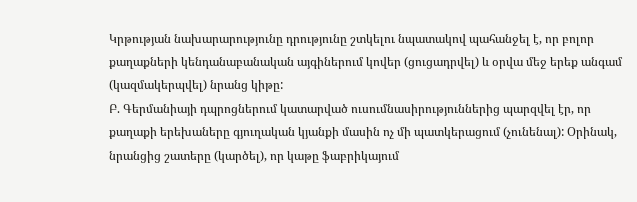Կրթության նախարարությունը դրությունը շտկելու նպատակով պահանջել է, որ բոլոր քաղաքների կենդանաբանական այգիներում կովեր (ցուցադրվել) և օրվա մեջ երեք անգամ (կազմակերպվել) նրանց կիթը:
Բ. Գերմանիայի դպրոցներում կատարված ուսումնասիրություններից պարզվել էր, որ քաղաքի երեխաները գյուղական կյանքի մասին ոչ մի պատկերացում (չունենալ): Օրինակ, նրանցից շատերը (կարծել), որ կաթը ֆաբրիկայում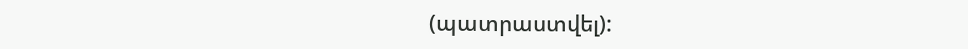(պատրաստվել):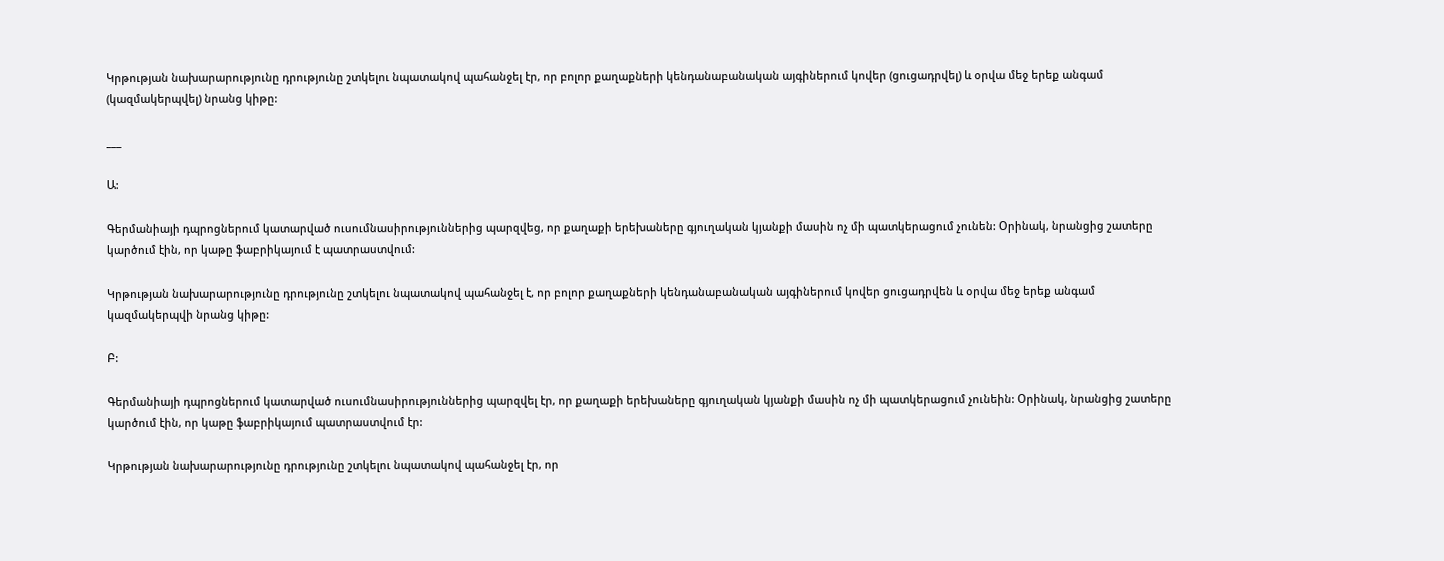Կրթության նախարարությունը դրությունը շտկելու նպատակով պահանջել էր, որ բոլոր քաղաքների կենդանաբանական այգիներում կովեր (ցուցադրվել) և օրվա մեջ երեք անգամ (կազմակերպվել) նրանց կիթը:

___

Ա:

Գերմանիայի դպրոցներում կատարված ուսումնասիրություններից պարզվեց, որ քաղաքի երեխաները գյուղական կյանքի մասին ոչ մի պատկերացում չունեն: Օրինակ, նրանցից շատերը կարծում էին, որ կաթը ֆաբրիկայում է պատրաստվում:

Կրթության նախարարությունը դրությունը շտկելու նպատակով պահանջել է, որ բոլոր քաղաքների կենդանաբանական այգիներում կովեր ցուցադրվեն և օրվա մեջ երեք անգամ կազմակերպվի նրանց կիթը:

Բ:

Գերմանիայի դպրոցներում կատարված ուսումնասիրություններից պարզվել էր, որ քաղաքի երեխաները գյուղական կյանքի մասին ոչ մի պատկերացում չունեին: Օրինակ, նրանցից շատերը կարծում էին, որ կաթը ֆաբրիկայում պատրաստվում էր:

Կրթության նախարարությունը դրությունը շտկելու նպատակով պահանջել էր, որ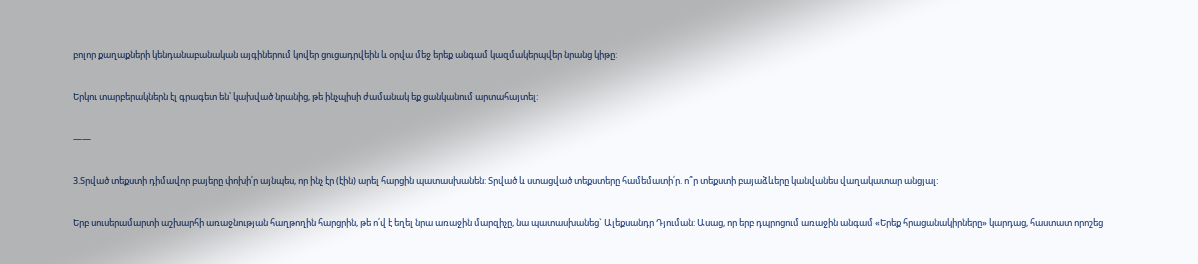բոլոր քաղաքների կենդանաբանական այգիներում կովեր ցուցադրվեին և օրվա մեջ երեք անգամ կազմակերպվեր նրանց կիթը:

Երկու տարբերակներն էլ գրագետ են՝ կախված նրանից, թե ինչպիսի ժամանակ եք ցանկանում արտահայտել:

——

3.Տրված տեքստի դիմավոր բայերը փոխի՛ր այնպես, որ ինչ էր (էին) արել հարցին պատասխանեն: Տրված և ստացված տեքստերը համեմատի՛ր. ո՞ր տեքստի բայաձևերը կանվանես վաղակատար անցյալ:

Երբ սուսերամարտի աշխարհի առաջնության հաղթողին հարցրին, թե ո՛վ է եղել նրա առաջին մարզիչը, նա պատասխանեց` Ալեքսանդր Դյուման: Ասաց, որ երբ դպրոցում առաջին անգամ «Երեք հրացանակիրները» կարդաց, հաստատ որոշեց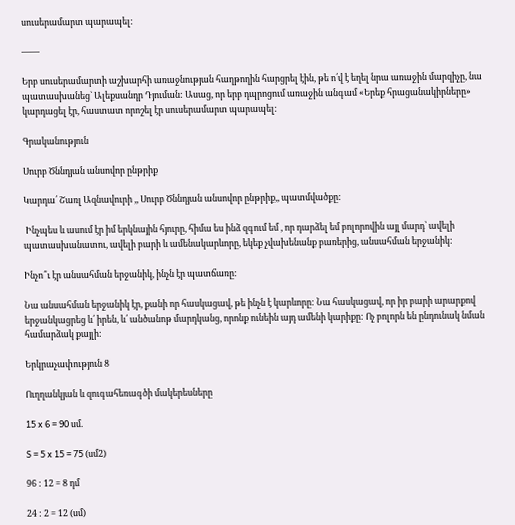սուսերամարտ պարապել:

——

Երբ սուսերամարտի աշխարհի առաջնության հաղթողին հարցրել էին, թե ո՛վ է եղել նրա առաջին մարզիչը, նա պատասխանեց` Ալեքսանդր Դյուման: Ասաց, որ երբ դպրոցում առաջին անգամ «Երեք հրացանակիրները» կարդացել էր, հաստատ որոշել էր սուսերամարտ պարապել:

Գրականություն

Սուրբ Ծննդյան անսովոր ընթրիք

Կարդա՛ Շառլ Ազնավուրի ,, Սուրբ Ծննդյան անսովոր ընթրիք,, պատմվածքը:

 Ինչպես և ասում էր իմ երկնային հյուրը, հիմա ես ինձ զգում եմ , որ դարձել եմ բոլորովին այլ մարդ՝ ավելի պատասխանատու, ավելի բարի և ամենակարևորը, եկեք չվախենանք բառերից, անսահման երջանիկ:

Ինչո՞ւ էր անսահման երջանիկ, ինչն էր պատճառը:

Նա անսահման երջանիկ էր, քանի որ հասկացավ, թե ինչն է կարևորը: Նա հասկացավ, որ իր բարի արարքով երջանկացրեց և՛ իրեն, և՛ անծանոթ մարդկանց, որոնք ունեին այդ ամենի կարիքը: Ոչ բոլորն են ընդունակ նման համարձակ քայլի:

Երկրաչափություն 8

Ուղղանկյան և զուգահեռագծի մակերեսները

15 x 6 = 90 սմ.

S = 5 x 15 = 75 (սմ2)

96 : 12 = 8 դմ

24 : 2 = 12 (սմ)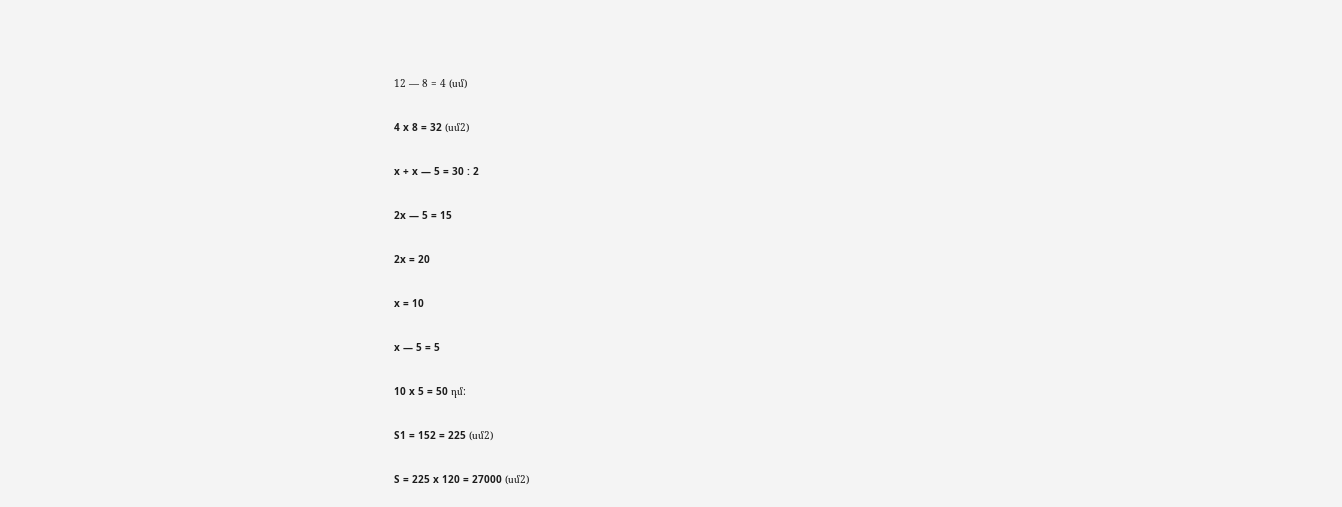12 — 8 = 4 (սմ)

4 x 8 = 32 (սմ2)

x + x — 5 = 30 : 2

2x — 5 = 15

2x = 20

x = 10

x — 5 = 5

10 x 5 = 50 դմ:

S1 = 152 = 225 (սմ2)

S = 225 x 120 = 27000 (սմ2)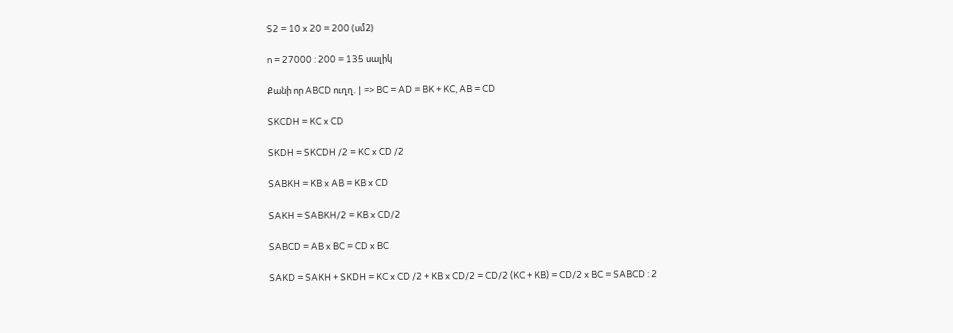S2 = 10 x 20 = 200 (սմ2)

n = 27000 : 200 = 135 սալիկ

Քանի որ ABCD ուղղ. | => BC = AD = BK + KC, AB = CD

SKCDH = KC x CD

SKDH = SKCDH /2 = KC x CD /2

SABKH = KB x AB = KB x CD

SAKH = SABKH/2 = KB x CD/2

SABCD = AB x BC = CD x BC

SAKD = SAKH + SKDH = KC x CD /2 + KB x CD/2 = CD/2 (KC + KB) = CD/2 x BC = SABCD : 2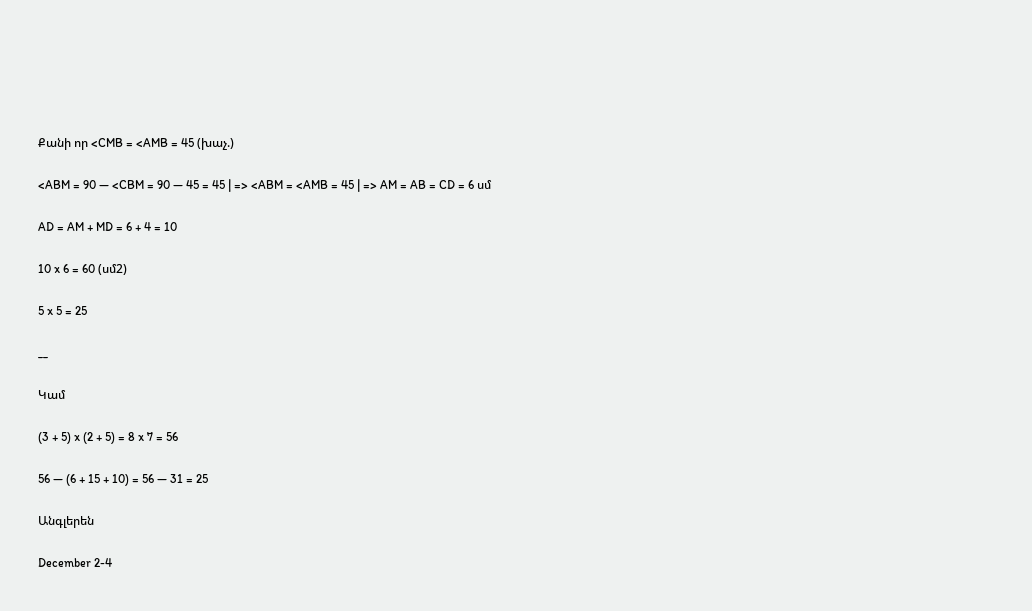Քանի որ <CMB = <AMB = 45 (խաչ.)

<ABM = 90 — <CBM = 90 — 45 = 45 | => <ABM = <AMB = 45 | => AM = AB = CD = 6 սմ

AD = AM + MD = 6 + 4 = 10

10 x 6 = 60 (սմ2)

5 x 5 = 25

__

Կամ

(3 + 5) x (2 + 5) = 8 x 7 = 56

56 — (6 + 15 + 10) = 56 — 31 = 25

Անգլերեն

December 2-4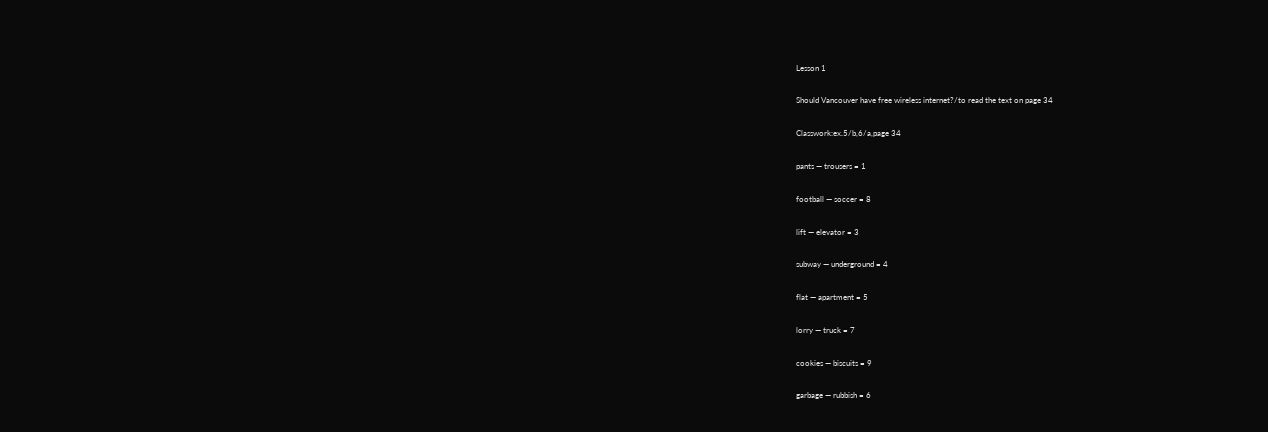Lesson 1

Should Vancouver have free wireless internet?/to read the text on page 34

Classwork:ex.5/b,6/a,page 34

pants — trousers = 1

football — soccer = 8

lift — elevator = 3

subway — underground = 4

flat — apartment = 5

lorry — truck = 7

cookies — biscuits = 9

garbage — rubbish = 6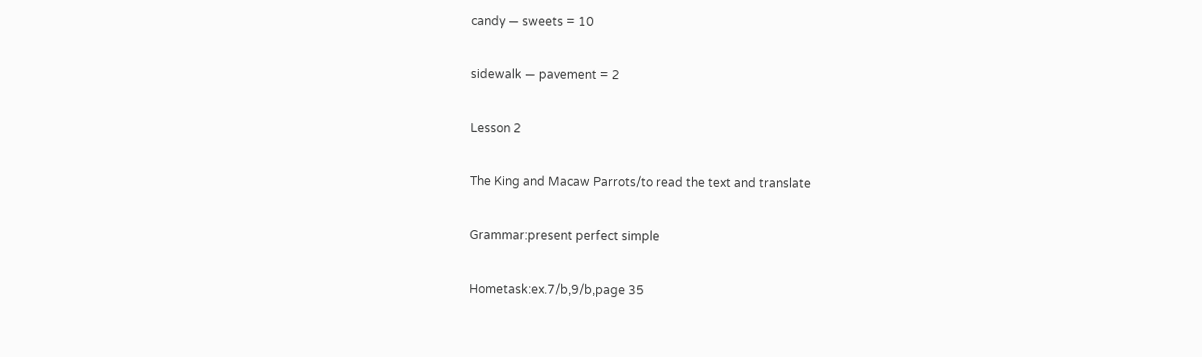candy — sweets = 10

sidewalk — pavement = 2

Lesson 2

The King and Macaw Parrots/to read the text and translate

Grammar:present perfect simple

Hometask:ex.7/b,9/b,page 35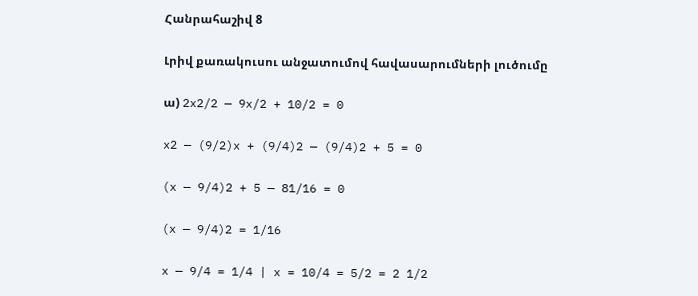Հանրահաշիվ 8

Լրիվ քառակուսու անջատումով հավասարումների լուծումը

ա) 2x2/2 — 9x/2 + 10/2 = 0

x2 — (9/2)x + (9/4)2 — (9/4)2 + 5 = 0

(x — 9/4)2 + 5 — 81/16 = 0

(x — 9/4)2 = 1/16

x — 9/4 = 1/4 | x = 10/4 = 5/2 = 2 1/2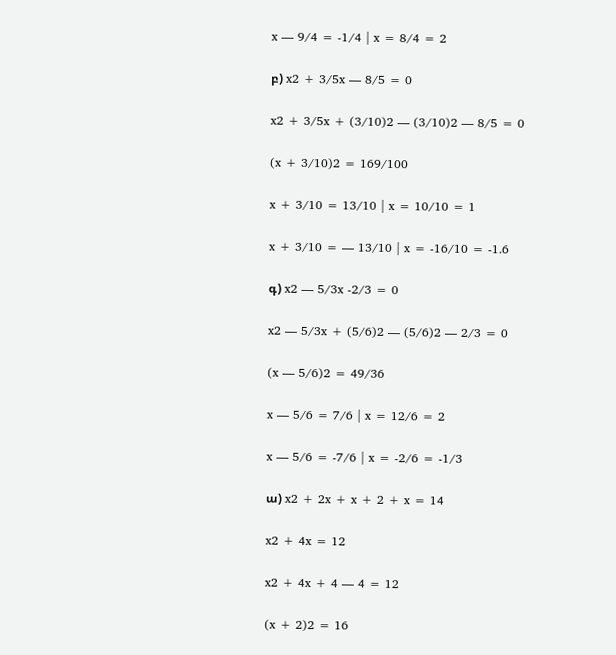x — 9/4 = -1/4 | x = 8/4 = 2

բ) x2 + 3/5x — 8/5 = 0

x2 + 3/5x + (3/10)2 — (3/10)2 — 8/5 = 0

(x + 3/10)2 = 169/100

x + 3/10 = 13/10 | x = 10/10 = 1

x + 3/10 = — 13/10 | x = -16/10 = -1.6

գ) x2 — 5/3x -2/3 = 0

x2 — 5/3x + (5/6)2 — (5/6)2 — 2/3 = 0

(x — 5/6)2 = 49/36

x — 5/6 = 7/6 | x = 12/6 = 2

x — 5/6 = -7/6 | x = -2/6 = -1/3

ա) x2 + 2x + x + 2 + x = 14

x2 + 4x = 12

x2 + 4x + 4 — 4 = 12

(x + 2)2 = 16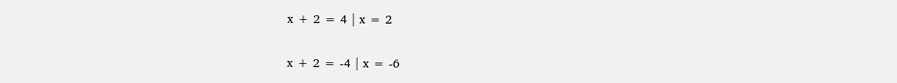x + 2 = 4 | x = 2

x + 2 = -4 | x = -6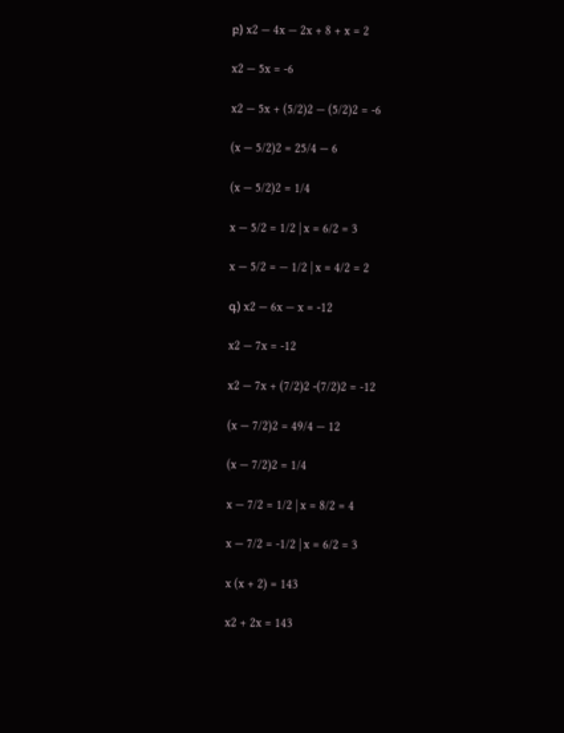բ) x2 — 4x — 2x + 8 + x = 2

x2 — 5x = -6

x2 — 5x + (5/2)2 — (5/2)2 = -6

(x — 5/2)2 = 25/4 — 6

(x — 5/2)2 = 1/4

x — 5/2 = 1/2 | x = 6/2 = 3

x — 5/2 = — 1/2 | x = 4/2 = 2

գ) x2 — 6x — x = -12

x2 — 7x = -12

x2 — 7x + (7/2)2 -(7/2)2 = -12

(x — 7/2)2 = 49/4 — 12

(x — 7/2)2 = 1/4

x — 7/2 = 1/2 | x = 8/2 = 4

x — 7/2 = -1/2 | x = 6/2 = 3

x (x + 2) = 143

x2 + 2x = 143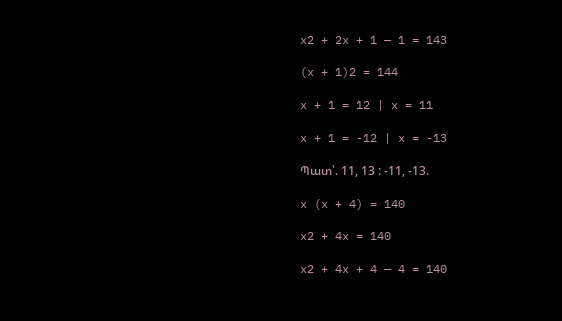x2 + 2x + 1 — 1 = 143

(x + 1)2 = 144

x + 1 = 12 | x = 11

x + 1 = -12 | x = -13

Պատ՝. 11, 13 : -11, -13.

x (x + 4) = 140

x2 + 4x = 140

x2 + 4x + 4 — 4 = 140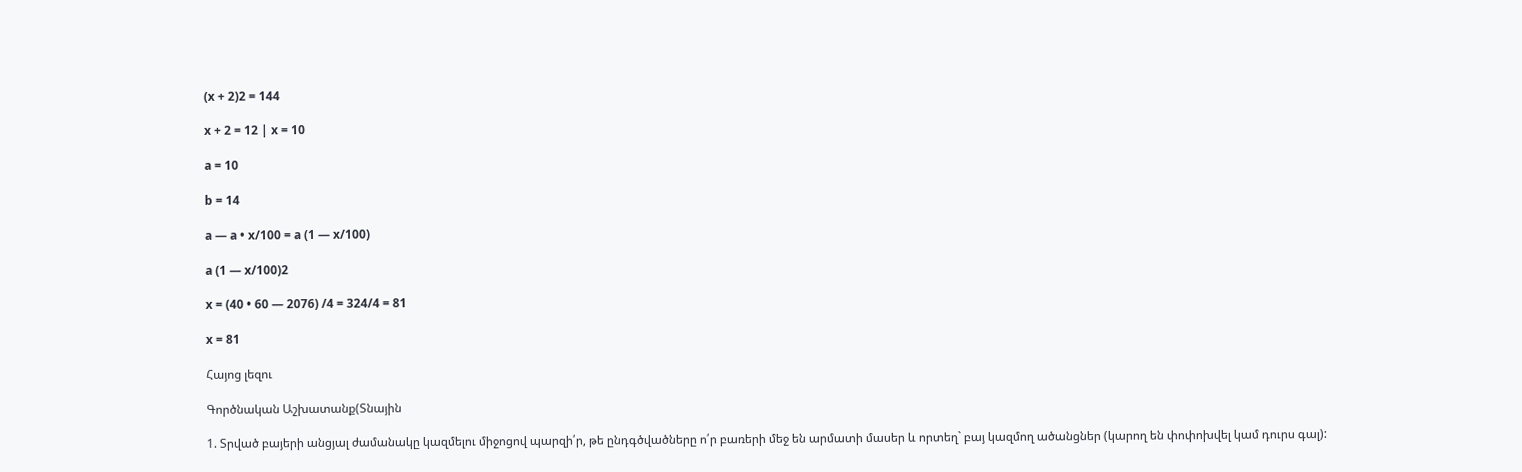(x + 2)2 = 144

x + 2 = 12 | x = 10

a = 10

b = 14

a — a • x/100 = a (1 — x/100)

a (1 — x/100)2

x = (40 • 60 — 2076) /4 = 324/4 = 81

x = 81

Հայոց լեզու

Գործնական Աշխատանք(Տնային

1. Տրված բայերի անցյալ ժամանակը կազմելու միջոցով պարզի՛ր, թե ընդգծվածները ո՛ր բառերի մեջ են արմատի մասեր և որտեղ` բայ կազմող ածանցներ (կարող են փոփոխվել կամ դուրս գալ):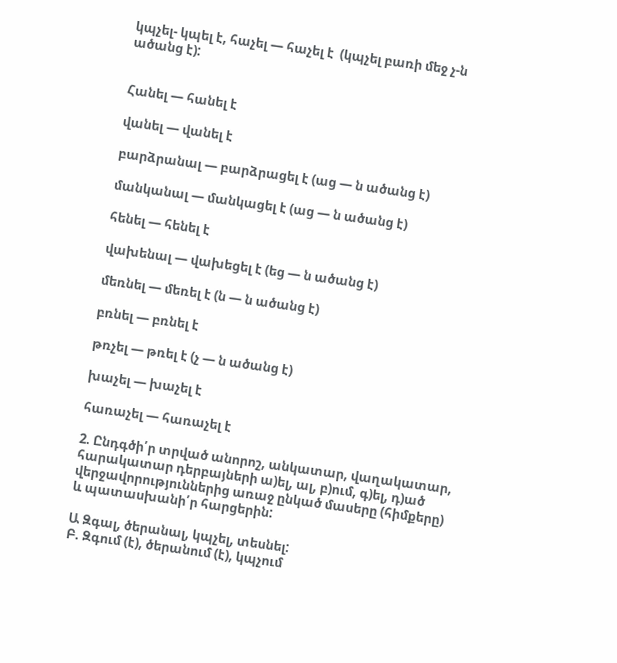կպչել- կպել է, հաչել — հաչել է  (կպչել բառի մեջ չ-ն ածանց է):


Հանել — հանել է

վանել — վանել է

բարձրանալ — բարձրացել է (աց — ն ածանց է)

մանկանալ — մանկացել է (աց — ն ածանց է)

հենել — հենել է

վախենալ — վախեցել է (եց — ն ածանց է)

մեռնել — մեռել է (ն — ն ածանց է)

բռնել — բռնել է

թռչել — թռել է (չ — ն ածանց է)

խաչել — խաչել է

հառաչել — հառաչել է

2. Ընդգծի՛ր տրված անորոշ, անկատար, վաղակատար, հարակատար դերբայների ա)ել, ալ, բ)ում, գ)ել, դ)ած վերջավորություններից առաջ ընկած մասերը (հիմքերը) և պատասխանի՛ր հարցերին:

Ա Զգալ, ծերանալ, կպչել, տեսնել:
Բ. Զգում (է), ծերանում (է), կպչում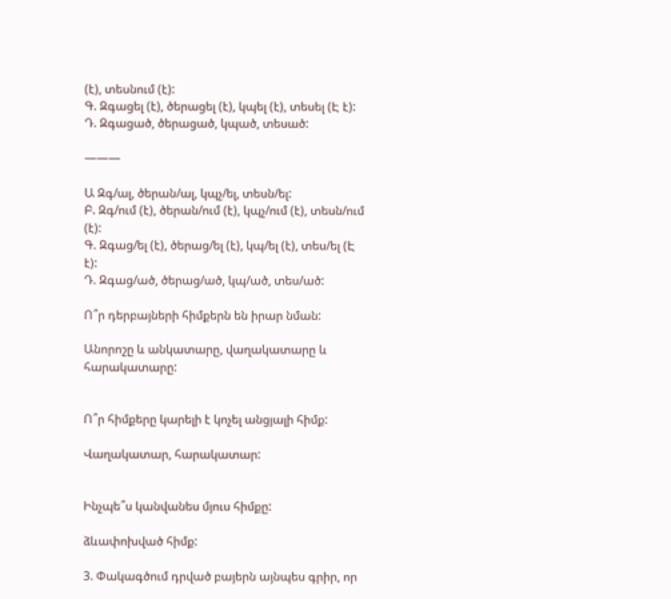(է), տեսնում (է):
Գ. Զգացել (է), ծերացել (է), կպել (է), տեսել (Է է):
Դ. Զգացած, ծերացած, կպած, տեսած:

———

Ա Զգ/ալ, ծերան/ալ, կպչ/ել, տեսն/ել:
Բ. Զգ/ում (է), ծերան/ում (է), կպչ/ում (է), տեսն/ում (է):
Գ. Զգաց/ել (է), ծերաց/ել (է), կպ/ել (է), տես/ել (Է է):
Դ. Զգաց/ած, ծերաց/ած, կպ/ած, տես/ած:

Ո՞ր դերբայների հիմքերն են իրար նման:

Անորոշը և անկատարը, վաղակատարը և հարակատարը:


Ո՞ր հիմքերը կարելի է կոչել անցյալի հիմք:

Վաղակատար, հարակատար:


Ինչպե՞ս կանվանես մյուս հիմքը:

ձևափոխված հիմք:

3. Փակագծում դրված բայերն այնպես գրիր, որ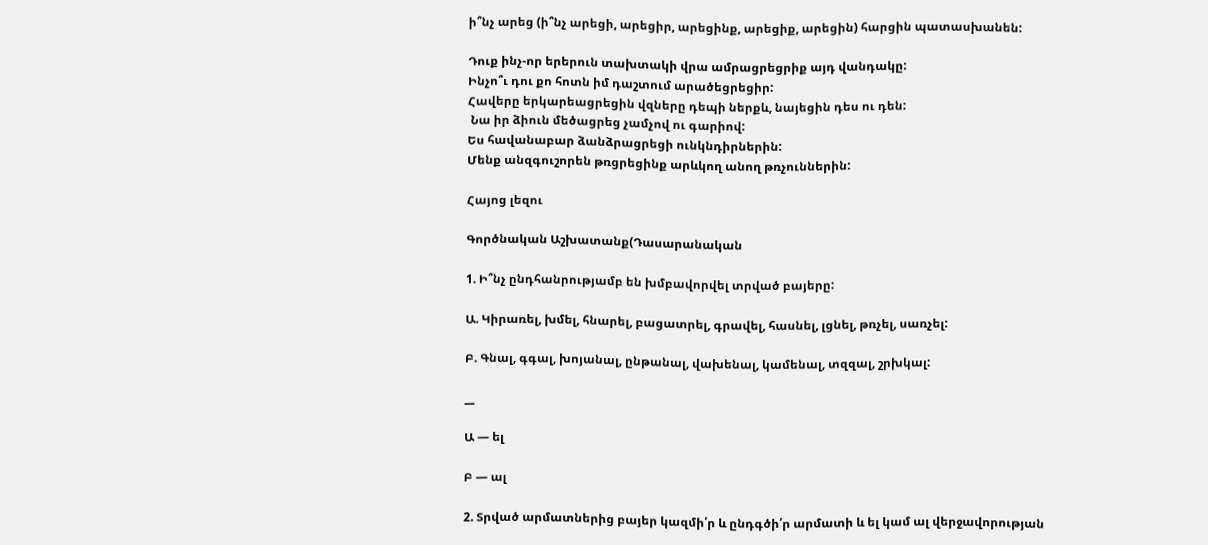ի՞նչ արեց (ի՞նչ արեցի, արեցիր, արեցինք, արեցիք, արեցին) հարցին պատասխանեն:

Դուք ինչ-որ երերուն տախտակի վրա ամրացրեցրիք այդ վանդակը:
Ինչո՞ւ դու քո հոտն իմ դաշտում արածեցրեցիր:
Հավերը երկարեացրեցին վզները դեպի ներքև, նայեցին դես ու դեն:
 Նա իր ձիուն մեծացրեց չամչով ու գարիով:
Ես հավանաբար ձանձրացրեցի ունկնդիրներին:
Մենք անզգուշորեն թռցրեցինք արևկող անող թռչուններին:

Հայոց լեզու

Գործնական Աշխատանք(Դասարանական

1. Ի՞նչ ընդհանրությամբ են խմբավորվել տրված բայերը:

Ա. Կիրառել, խմել, հնարել, բացատրել, գրավել, հասնել, լցնել, թռչել, սառչել:

Բ. Գնալ, գգալ, խոյանալ, ընթանալ, վախենալ, կամենալ, տզզալ, շրխկալ:

__

Ա — ել

Բ — ալ

2. Տրված արմատներից բայեր կազմի՛ր և ընդգծի՛ր արմատի և ել կամ ալ վերջավորության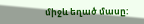միջև եղած մասը: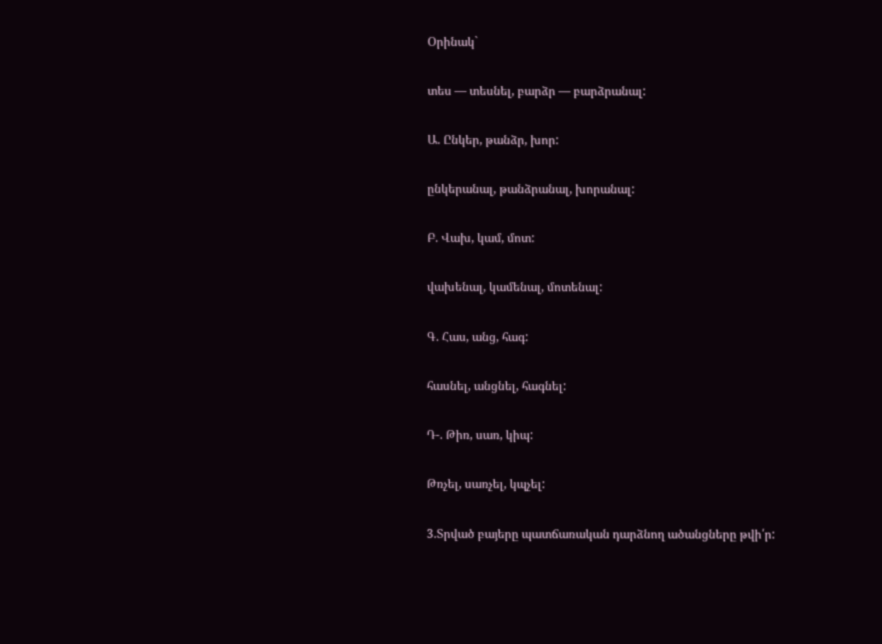Օրինակ`

տես — տեսնել, բարձր — բարձրանալ:

Ա. Ընկեր, թանձր, խոր:

ընկերանալ, թանձրանալ, խորանալ:

Բ. Վախ, կամ, մոտ:

վախենալ, կամենալ, մոտենալ:

Գ. Հաս, անց, հագ:

հասնել, անցնել, հագնել:

Դ-. Թիռ, սառ, կիպ:

Թռչել, սառչել, կպչել:

3.Տրված բայերը պատճառական դարձնող ածանցները թվի՛ր: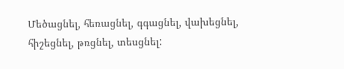Մեծացնել, հեռացնել, գգացնել, վախեցնել, հիշեցնել, թռցնել, տեսցնել: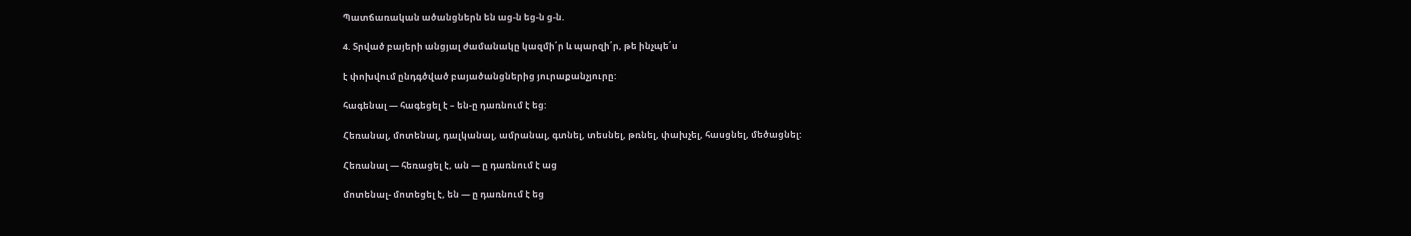Պատճառական ածանցներն են աց-ն եց-ն ց-ն.

4. Տրված բայերի անցյալ ժամանակը կազմի՛ր և պարզի՛ր, թե ինչպե՛ս

է փոխվում ընդգծված բայածանցներից յուրաքանչյուրը:

հագենալ — հագեցել է – են-ը դառնում է եց:

Հեռանալ, մոտենալ, դալկանալ, ամրանալ, գտնել, տեսնել, թռնել, փախչել, հասցնել, մեծացնել:

Հեռանալ — հեռացել է, ան — ը դառնում է աց

մոտենալ- մոտեցել է, են — ը դառնում է եց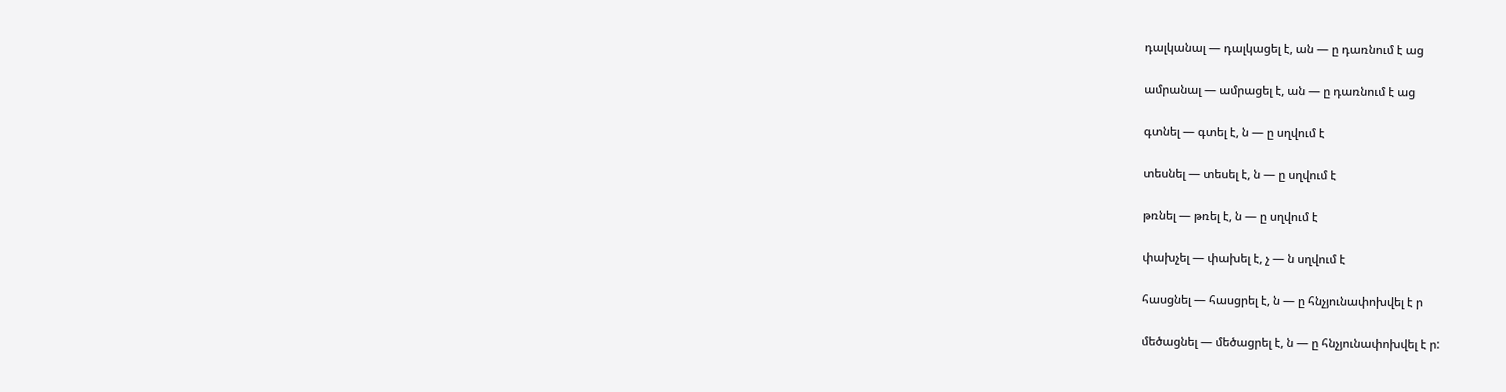դալկանալ — դալկացել է, ան — ը դառնում է աց

ամրանալ — ամրացել է, ան — ը դառնում է աց

գտնել — գտել է, ն — ը սղվում է

տեսնել — տեսել է, ն — ը սղվում է

թռնել — թռել է, ն — ը սղվում է

փախչել — փախել է, չ — ն սղվում է

հասցնել — հասցրել է, ն — ը հնչյունափոխվել է ր

մեծացնել — մեծացրել է, ն — ը հնչյունափոխվել է ր: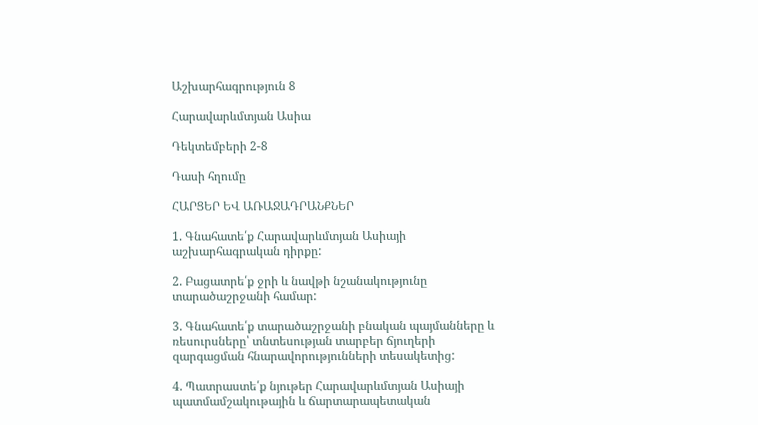Աշխարհագրություն 8

Հարավարևմտյան Ասիա

Դեկտեմբերի 2-8

Դասի հղումը

ՀԱՐՑԵՐ ԵՎ ԱՌԱՋԱԴՐԱՆՔՆԵՐ

1. Գնահատե՛ք Հարավարևմտյան Ասիայի աշխարհագրական դիրքը:

2. Բացատրե՛ք ջրի և նավթի նշանակությունը տարածաշրջանի համար:

3. Գնահատե՛ք տարածաշրջանի բնական պայմանները և ռեսուրսները՝ տնտեսության տարբեր ճյուղերի զարգացման հնարավորությունների տեսակետից:

4. Պատրաստե՛ք նյութեր Հարավարևմտյան Ասիայի պատմամշակութային և ճարտարապետական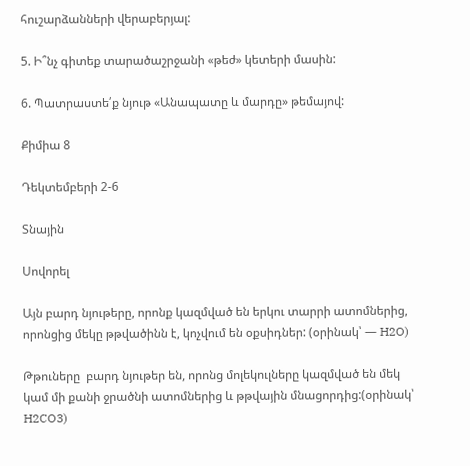հուշարձանների վերաբերյալ:

5. Ի՞նչ գիտեք տարածաշրջանի «թեժ» կետերի մասին:

6. Պատրաստե՛ք նյութ «Անապատը և մարդը» թեմայով:

Քիմիա 8

Դեկտեմբերի 2-6

Տնային

Սովորել

Այն բարդ նյութերը, որոնք կազմված են երկու տարրի ատոմներից, որոնցից մեկը թթվածինն է, կոչվում են օքսիդներ: (օրինակ՝ — H2O)

Թթուները  բարդ նյութեր են, որոնց մոլեկուլները կազմված են մեկ կամ մի քանի ջրածնի ատոմներից և թթվային մնացորդից:(օրինակ՝ H2CO3)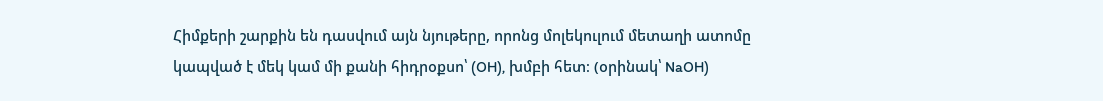Հիմքերի շարքին են դասվում այն նյութերը, որոնց մոլեկուլում մետաղի ատոմը կապված է մեկ կամ մի քանի հիդրօքսո՝ (OH), խմբի հետ։ (օրինակ՝ NaOH)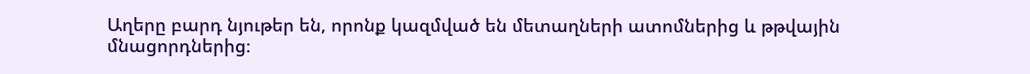Աղերը բարդ նյութեր են, որոնք կազմված են մետաղների ատոմներից և թթվային մնացորդներից։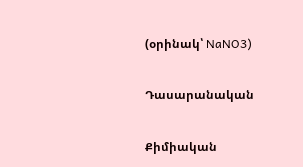(օրինակ՝ NaNO3)

Դասարանական

Քիմիական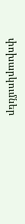փոխարկումներ